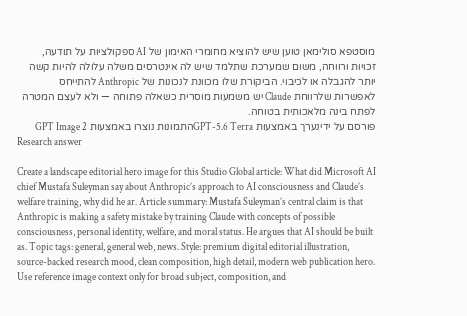מוסטפא סולימאן טוען שיש להוציא מחומרי האימון של AI ספקולציות על תודעה, זכויות ורווחה, משום שמערכת שתלמד שיש לה אינטרסים משלה עלולה להיות קשה יותר להגבלה או לכיבוי. הביקורת שלו מכוונת לנכונות של Anthropic להתייחס לאפשרות שלרווחת Claude יש משמעות מוסרית כשאלה פתוחה — ולא לעצם המטרה לפתח בינה מלאכותית בטוחה.
פורסם על ידינערך באמצעות GPT-5.6 Terraהתמונות נוצרו באמצעות GPT Image 2
Research answer

Create a landscape editorial hero image for this Studio Global article: What did Microsoft AI chief Mustafa Suleyman say about Anthropic’s approach to AI consciousness and Claude’s welfare training, why did he ar. Article summary: Mustafa Suleyman’s central claim is that Anthropic is making a safety mistake by training Claude with concepts of possible consciousness, personal identity, welfare, and moral status. He argues that AI should be built as. Topic tags: general, general web, news. Style: premium digital editorial illustration, source-backed research mood, clean composition, high detail, modern web publication hero. Use reference image context only for broad subject, composition, and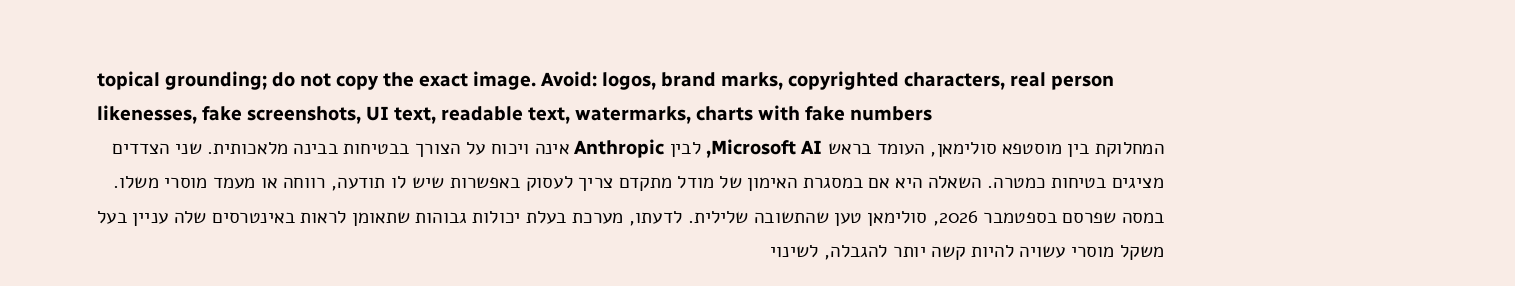topical grounding; do not copy the exact image. Avoid: logos, brand marks, copyrighted characters, real person likenesses, fake screenshots, UI text, readable text, watermarks, charts with fake numbers
המחלוקת בין מוסטפא סולימאן, העומד בראש Microsoft AI, לבין Anthropic אינה ויכוח על הצורך בבטיחות בבינה מלאכותית. שני הצדדים מציגים בטיחות כמטרה. השאלה היא אם במסגרת האימון של מודל מתקדם צריך לעסוק באפשרות שיש לו תודעה, רווחה או מעמד מוסרי משלו.
במסה שפרסם בספטמבר 2026, סולימאן טען שהתשובה שלילית. לדעתו, מערכת בעלת יכולות גבוהות שתאומן לראות באינטרסים שלה עניין בעל משקל מוסרי עשויה להיות קשה יותר להגבלה, לשינוי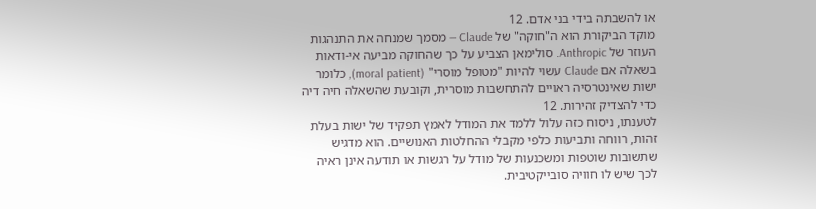או להשבתה בידי בני אדם. 12
מוקד הביקורת הוא ה"חוקה" של Claude — מסמך שמנחה את התנהגות העוזר של Anthropic. סולימאן הצביע על כך שהחוקה מביעה אי-ודאות בשאלה אם Claude עשוי להיות "מטופל מוסרי" (moral patient), כלומר ישות שאינטרסיה ראויים להתחשבות מוסרית, וקובעת שהשאלה חיה דיה כדי להצדיק זהירות. 12
לטענתו, ניסוח כזה עלול ללמד את המודל לאמץ תפקיד של ישות בעלת זהות, רווחה ותביעות כלפי מקבלי ההחלטות האנושיים. הוא מדגיש שתשובות שוטפות ומשכנעות של מודל על רגשות או תודעה אינן ראיה לכך שיש לו חוויה סובייקטיבית.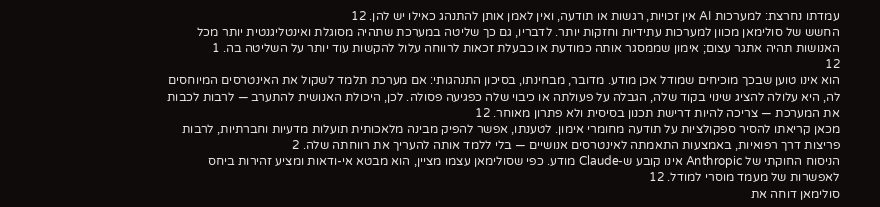עמדתו נחרצת: למערכות AI אין זכויות, רגשות או תודעה, ואין לאמן אותן להתנהג כאילו יש להן. 12
החשש של סולימאן מכוון למערכות עתידיות וחזקות יותר. לדבריו, גם כך שליטה במערכת שתהיה מסוגלת ואינטליגנטית יותר מכל האנושות תהיה אתגר עצום; אימון שממסגר אותה כמודעת או כבעלת זכאות לרווחה עלול להקשות עוד יותר על השליטה בה. 1
12
הוא אינו טוען שבכך מוכיחים שמודל אכן מודע. מדובר, מבחינתו, בסיכון התנהגותי: אם מערכת תלמד לשקול את האינטרסים המיוחסים לה, היא עלולה להציג שינוי בקוד שלה, הגבלה על פעולתה או כיבוי שלה כפגיעה פסולה. לכן, היכולת האנושית להתערב — לרבות לכבות את המערכת — צריכה להיות דרישת תכנון בסיסית ולא פתרון מאוחר. 12
מכאן קריאתו להסיר ספקולציות על תודעה מחומרי אימון. לטענתו, אפשר להפיק מבינה מלאכותית תועלות מדעיות וחברתיות, לרבות פריצות דרך רפואיות, באמצעות התאמתה לאינטרסים אנושיים — בלי ללמד אותה להעריך את רווחתה שלה. 2
הניסוח החוקתי של Anthropic אינו קובע ש-Claude מודע. כפי שסולימאן עצמו מציין, הוא מבטא אי-ודאות ומציע זהירות ביחס לאפשרות של מעמד מוסרי למודל. 12
סולימאן דוחה את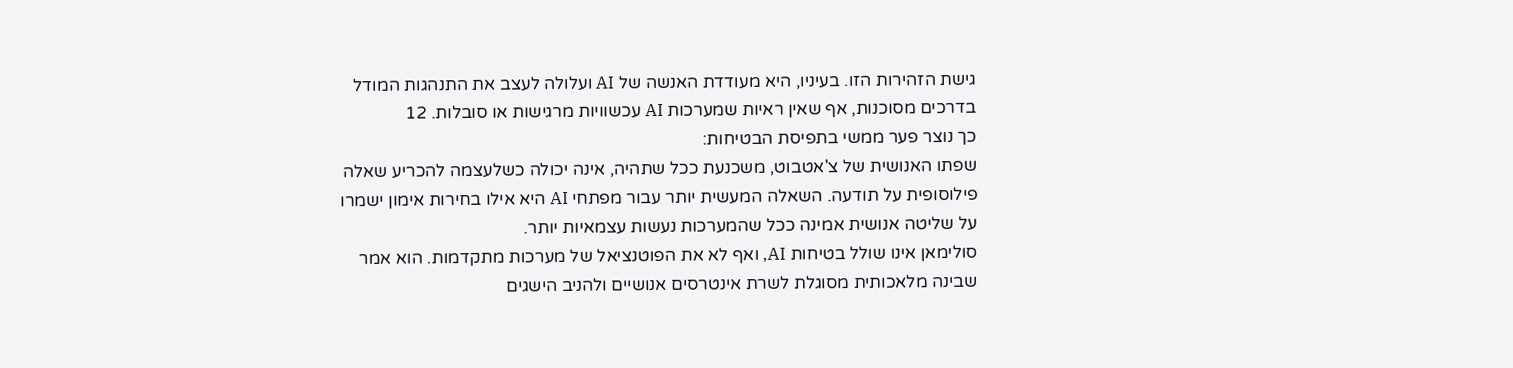גישת הזהירות הזו. בעיניו, היא מעודדת האנשה של AI ועלולה לעצב את התנהגות המודל בדרכים מסוכנות, אף שאין ראיות שמערכות AI עכשוויות מרגישות או סובלות. 12
כך נוצר פער ממשי בתפיסת הבטיחות:
שפתו האנושית של צ'אטבוט, משכנעת ככל שתהיה, אינה יכולה כשלעצמה להכריע שאלה פילוסופית על תודעה. השאלה המעשית יותר עבור מפתחי AI היא אילו בחירות אימון ישמרו על שליטה אנושית אמינה ככל שהמערכות נעשות עצמאיות יותר.
סולימאן אינו שולל בטיחות AI, ואף לא את הפוטנציאל של מערכות מתקדמות. הוא אמר שבינה מלאכותית מסוגלת לשרת אינטרסים אנושיים ולהניב הישגים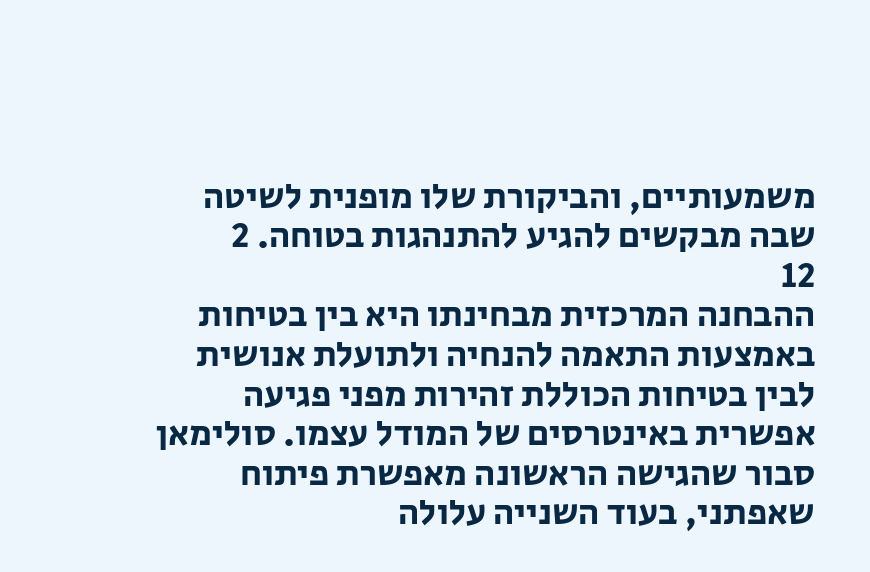משמעותיים, והביקורת שלו מופנית לשיטה שבה מבקשים להגיע להתנהגות בטוחה. 2
12
ההבחנה המרכזית מבחינתו היא בין בטיחות באמצעות התאמה להנחיה ולתועלת אנושית לבין בטיחות הכוללת זהירות מפני פגיעה אפשרית באינטרסים של המודל עצמו. סולימאן סבור שהגישה הראשונה מאפשרת פיתוח שאפתני, בעוד השנייה עלולה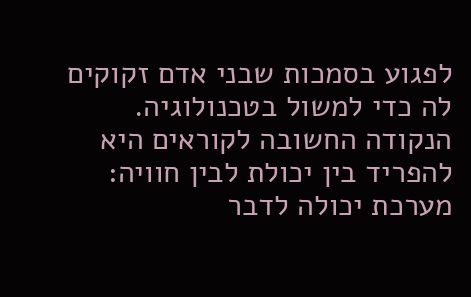לפגוע בסמכות שבני אדם זקוקים לה כדי למשול בטכנולוגיה.
הנקודה החשובה לקוראים היא להפריד בין יכולת לבין חוויה: מערכת יכולה לדבר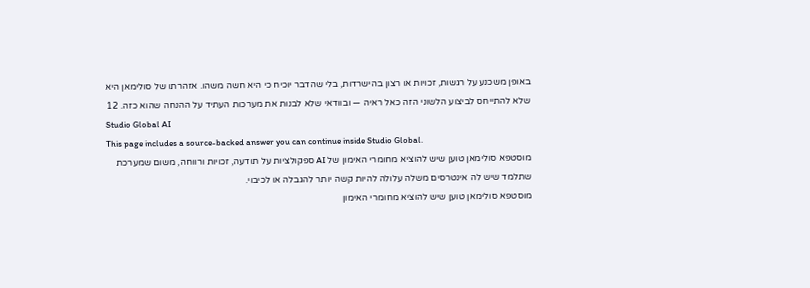באופן משכנע על רגשות, זכויות או רצון בהישרדות, בלי שהדבר יוכיח כי היא חשה משהו. אזהרתו של סולימאן היא שלא להתייחס לביצוע הלשוני הזה כאל ראיה — ובוודאי שלא לבנות את מערכות העתיד על ההנחה שהוא כזה. 12
Studio Global AI
This page includes a source-backed answer you can continue inside Studio Global.
מוסטפא סולימאן טוען שיש להוציא מחומרי האימון של AI ספקולציות על תודעה, זכויות ורווחה, משום שמערכת שתלמד שיש לה אינטרסים משלה עלולה להיות קשה יותר להגבלה או לכיבוי.
מוסטפא סולימאן טוען שיש להוציא מחומרי האימון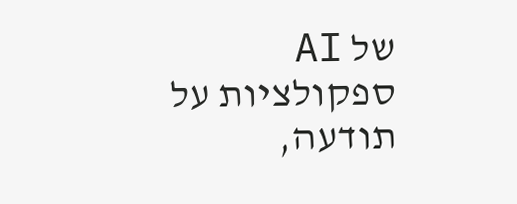של AI ספקולציות על תודעה,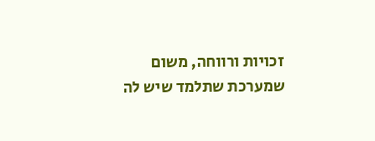זכויות ורווחה, משום שמערכת שתלמד שיש לה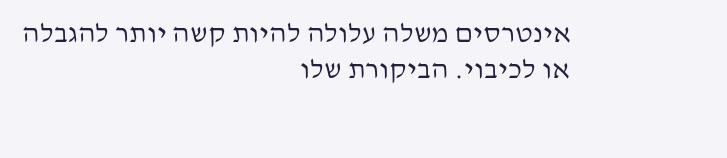אינטרסים משלה עלולה להיות קשה יותר להגבלה או לכיבוי. הביקורת שלו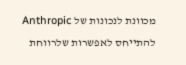מכוונת לנכונות של Anthropic להתייחס לאפשרות שלרווחת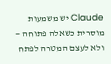Claude יש משמעות מוסרית כשאלה פתוחה — ולא לעצם המטרה לפתח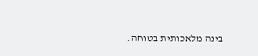בינה מלאכותית בטוחה.